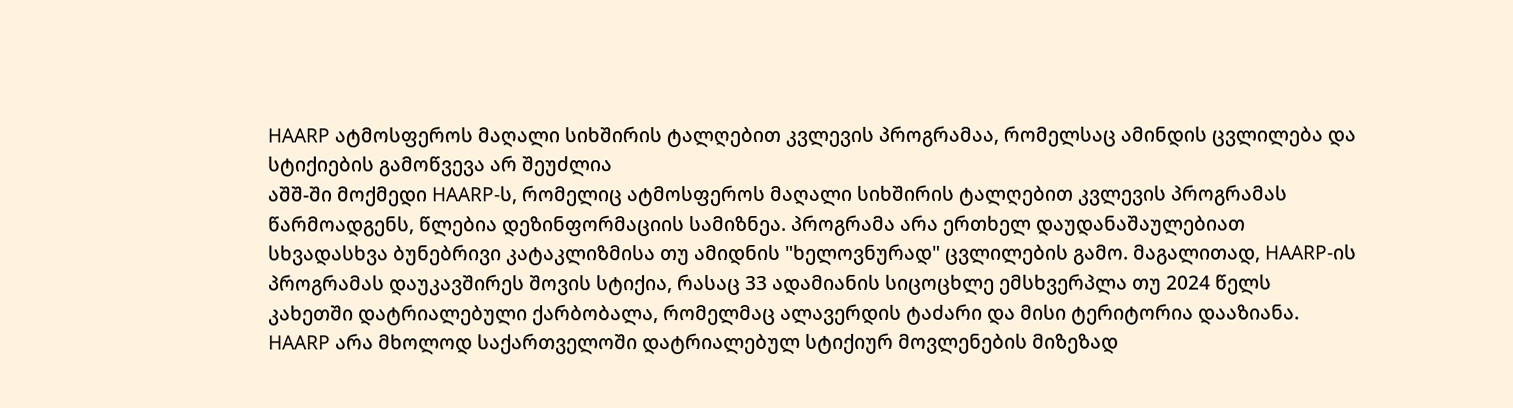HAARP ატმოსფეროს მაღალი სიხშირის ტალღებით კვლევის პროგრამაა, რომელსაც ამინდის ცვლილება და სტიქიების გამოწვევა არ შეუძლია
აშშ-ში მოქმედი HAARP-ს, რომელიც ატმოსფეროს მაღალი სიხშირის ტალღებით კვლევის პროგრამას წარმოადგენს, წლებია დეზინფორმაციის სამიზნეა. პროგრამა არა ერთხელ დაუდანაშაულებიათ სხვადასხვა ბუნებრივი კატაკლიზმისა თუ ამიდნის "ხელოვნურად" ცვლილების გამო. მაგალითად, HAARP-ის პროგრამას დაუკავშირეს შოვის სტიქია, რასაც 33 ადამიანის სიცოცხლე ემსხვერპლა თუ 2024 წელს კახეთში დატრიალებული ქარბობალა, რომელმაც ალავერდის ტაძარი და მისი ტერიტორია დააზიანა. HAARP არა მხოლოდ საქართველოში დატრიალებულ სტიქიურ მოვლენების მიზეზად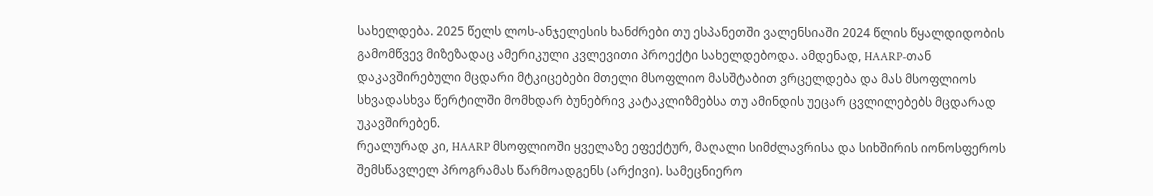სახელდება. 2025 წელს ლოს-ანჯელესის ხანძრები თუ ესპანეთში ვალენსიაში 2024 წლის წყალდიდობის გამომწვევ მიზეზადაც ამერიკული კვლევითი პროექტი სახელდებოდა. ამდენად, HAARP-თან დაკავშირებული მცდარი მტკიცებები მთელი მსოფლიო მასშტაბით ვრცელდება და მას მსოფლიოს სხვადასხვა წერტილში მომხდარ ბუნებრივ კატაკლიზმებსა თუ ამინდის უეცარ ცვლილებებს მცდარად უკავშირებენ.
რეალურად კი, HAARP მსოფლიოში ყველაზე ეფექტურ, მაღალი სიმძლავრისა და სიხშირის იონოსფეროს შემსწავლელ პროგრამას წარმოადგენს (არქივი). სამეცნიერო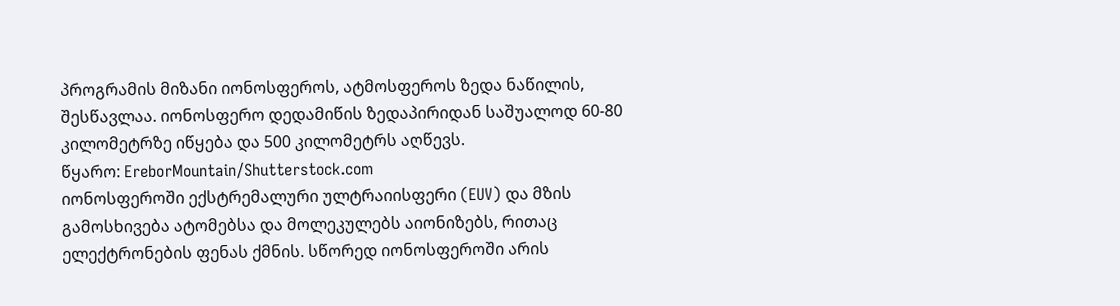პროგრამის მიზანი იონოსფეროს, ატმოსფეროს ზედა ნაწილის, შესწავლაა. იონოსფერო დედამიწის ზედაპირიდან საშუალოდ 60-80 კილომეტრზე იწყება და 500 კილომეტრს აღწევს.
წყარო: EreborMountain/Shutterstock.com
იონოსფეროში ექსტრემალური ულტრაიისფერი (EUV) და მზის გამოსხივება ატომებსა და მოლეკულებს აიონიზებს, რითაც ელექტრონების ფენას ქმნის. სწორედ იონოსფეროში არის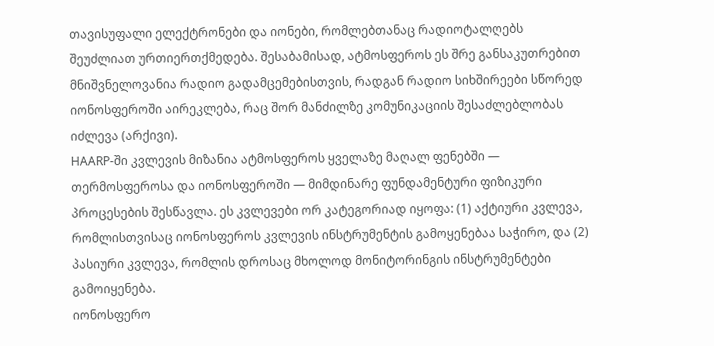თავისუფალი ელექტრონები და იონები, რომლებთანაც რადიოტალღებს შეუძლიათ ურთიერთქმედება. შესაბამისად, ატმოსფეროს ეს შრე განსაკუთრებით მნიშვნელოვანია რადიო გადამცემებისთვის, რადგან რადიო სიხშირეები სწორედ იონოსფეროში აირეკლება, რაც შორ მანძილზე კომუნიკაციის შესაძლებლობას იძლევა (არქივი).
HAARP-ში კვლევის მიზანია ატმოსფეროს ყველაზე მაღალ ფენებში — თერმოსფეროსა და იონოსფეროში — მიმდინარე ფუნდამენტური ფიზიკური პროცესების შესწავლა. ეს კვლევები ორ კატეგორიად იყოფა: (1) აქტიური კვლევა, რომლისთვისაც იონოსფეროს კვლევის ინსტრუმენტის გამოყენებაა საჭირო, და (2) პასიური კვლევა, რომლის დროსაც მხოლოდ მონიტორინგის ინსტრუმენტები გამოიყენება.
იონოსფერო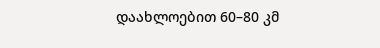დაახლოებით 60–80 კმ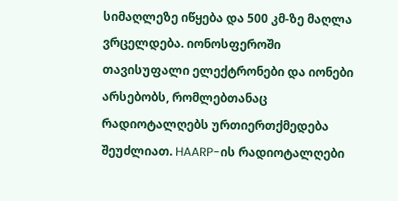სიმაღლეზე იწყება და 500 კმ-ზე მაღლა ვრცელდება. იონოსფეროში თავისუფალი ელექტრონები და იონები არსებობს, რომლებთანაც რადიოტალღებს ურთიერთქმედება შეუძლიათ. HAARP-ის რადიოტალღები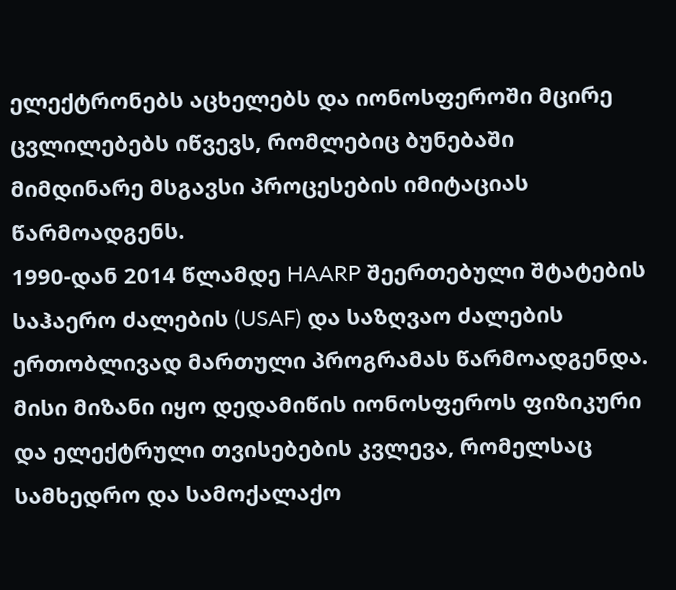ელექტრონებს აცხელებს და იონოსფეროში მცირე ცვლილებებს იწვევს, რომლებიც ბუნებაში მიმდინარე მსგავსი პროცესების იმიტაციას წარმოადგენს.
1990-დან 2014 წლამდე HAARP შეერთებული შტატების საჰაერო ძალების (USAF) და საზღვაო ძალების ერთობლივად მართული პროგრამას წარმოადგენდა. მისი მიზანი იყო დედამიწის იონოსფეროს ფიზიკური და ელექტრული თვისებების კვლევა, რომელსაც სამხედრო და სამოქალაქო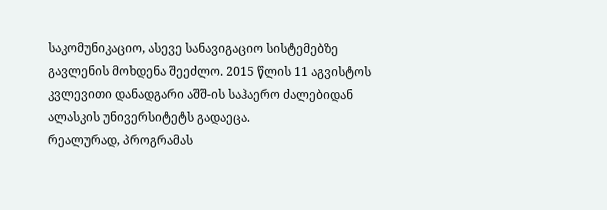საკომუნიკაციო, ასევე სანავიგაციო სისტემებზე გავლენის მოხდენა შეეძლო. 2015 წლის 11 აგვისტოს კვლევითი დანადგარი აშშ-ის საჰაერო ძალებიდან ალასკის უნივერსიტეტს გადაეცა.
რეალურად, პროგრამას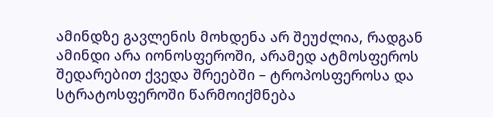ამინდზე გავლენის მოხდენა არ შეუძლია, რადგან ამინდი არა იონოსფეროში, არამედ ატმოსფეროს შედარებით ქვედა შრეებში – ტროპოსფეროსა და სტრატოსფეროში წარმოიქმნება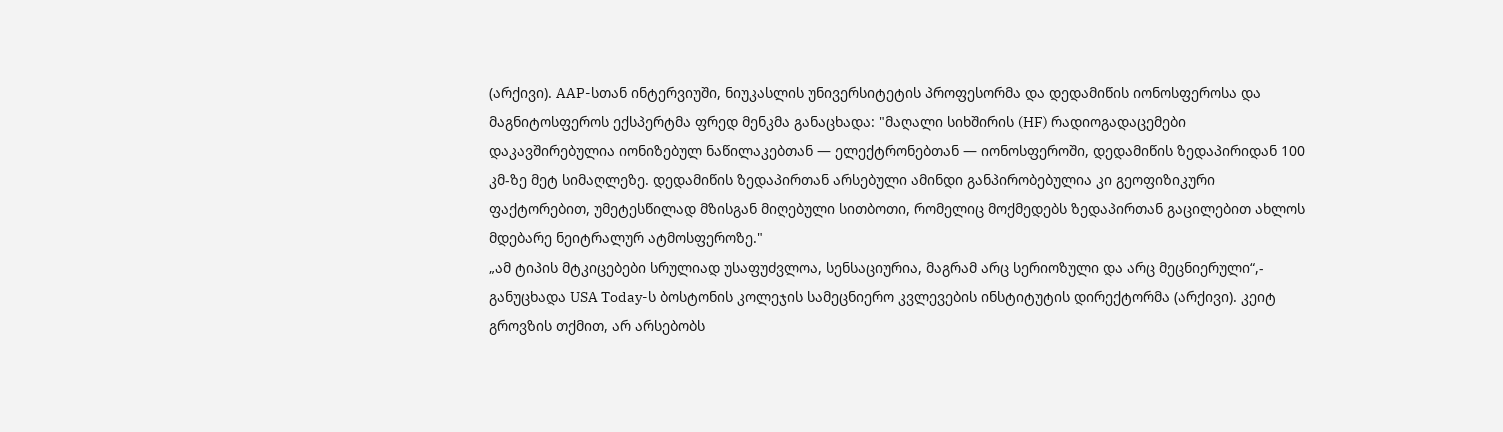(არქივი). AAP-სთან ინტერვიუში, ნიუკასლის უნივერსიტეტის პროფესორმა და დედამიწის იონოსფეროსა და მაგნიტოსფეროს ექსპერტმა ფრედ მენკმა განაცხადა: "მაღალი სიხშირის (HF) რადიოგადაცემები დაკავშირებულია იონიზებულ ნაწილაკებთან — ელექტრონებთან — იონოსფეროში, დედამიწის ზედაპირიდან 100 კმ-ზე მეტ სიმაღლეზე. დედამიწის ზედაპირთან არსებული ამინდი განპირობებულია კი გეოფიზიკური ფაქტორებით, უმეტესწილად მზისგან მიღებული სითბოთი, რომელიც მოქმედებს ზედაპირთან გაცილებით ახლოს მდებარე ნეიტრალურ ატმოსფეროზე."
„ამ ტიპის მტკიცებები სრულიად უსაფუძვლოა, სენსაციურია, მაგრამ არც სერიოზული და არც მეცნიერული“,- განუცხადა USA Today-ს ბოსტონის კოლეჯის სამეცნიერო კვლევების ინსტიტუტის დირექტორმა (არქივი). კეიტ გროვზის თქმით, არ არსებობს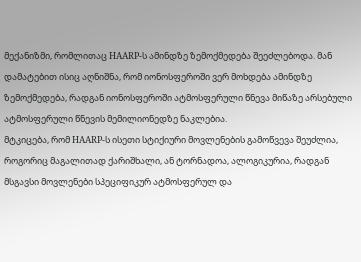მექანიზმი, რომლითაც HAARP-ს ამინდზე ზემოქმედება შეეძლებოდა. მან დამატებით ისიც აღნიშნა, რომ იონოსფეროში ვერ მოხდება ამინდზე ზემოქმედება, რადგან იონოსფეროში ატმოსფერული წნევა მიწაზე არსებული ატმოსფერული წნევის მემილიონედზე ნაკლებია.
მტკიცება, რომ HAARP-ს ისეთი სტიქიური მოვლენების გამოწვევა შეუძლია, როგორიც მაგალითად ქარიშხალი, ან ტორნადოა, ალოგიკურია, რადგან მსგავსი მოვლენები სპეციფიკურ ატმოსფერულ და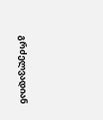გრძელვადიან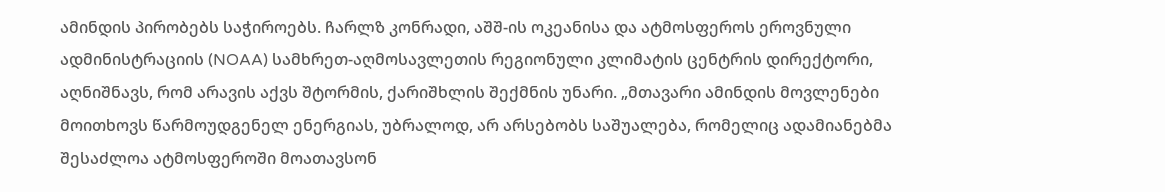ამინდის პირობებს საჭიროებს. ჩარლზ კონრადი, აშშ-ის ოკეანისა და ატმოსფეროს ეროვნული ადმინისტრაციის (NOAA) სამხრეთ-აღმოსავლეთის რეგიონული კლიმატის ცენტრის დირექტორი, აღნიშნავს, რომ არავის აქვს შტორმის, ქარიშხლის შექმნის უნარი. „მთავარი ამინდის მოვლენები მოითხოვს წარმოუდგენელ ენერგიას, უბრალოდ, არ არსებობს საშუალება, რომელიც ადამიანებმა შესაძლოა ატმოსფეროში მოათავსონ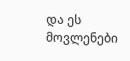და ეს მოვლენები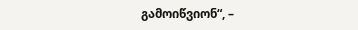გამოიწვიონ“, –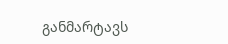განმარტავს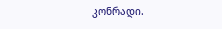კონრადი.